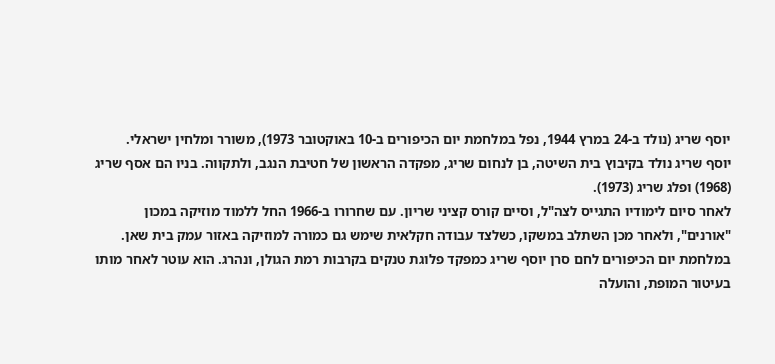יוסף שריג (נולד ב-24 במרץ 1944, נפל במלחמת יום הכיפורים ב-10 באוקטובר 1973), משורר ומלחין ישראלי.
יוסף שריג נולד בקיבוץ בית השיטה, בן לנחום שריג, מפקדה הראשון של חטיבת הנגב, ולתקווה. בניו הם אסף שריג (1968) ופלג שריג (1973).
לאחר סיום לימודיו התגייס לצה"ל, וסיים קורס קציני שריון. עם שחרורו ב-1966 החל ללמוד מוזיקה במכון "אורנים", ולאחר מכן השתלב במשקו, כשלצד עבודה חקלאית שימש גם כמורה למוזיקה באזור עמק בית שאן.
במלחמת יום הכיפורים לחם סרן יוסף שריג כמפקד פלוגת טנקים בקרבות רמת הגולן, ונהרג. הוא עוטר לאחר מותו בעיטור המופת, והועלה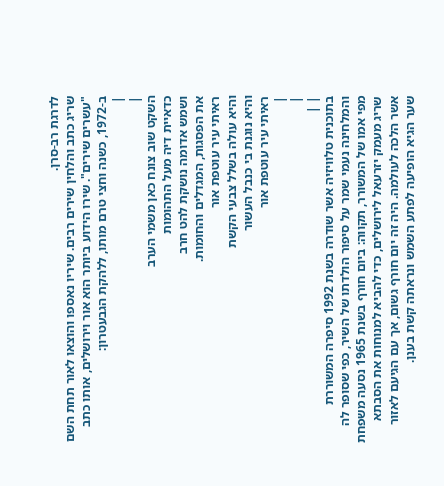לדרגת רב-סרן.
שריג כתב והלחין שירים רבים. שיריו נאספו והוצאו לאור תחת השם "עשרים שירים". שירו הידוע ביותר הוא אור וירושלים, אותו כתב ב-1972, כשנה וחצי טרם מותו, ללהקת הגבעטרון:
|
|
השקט שוב צונח כאן משמי הערב
כדאיית דיה מעל התהומות
ושמש אדומה נושקת להט חרב
את הפסגות, המגדלים והחומות.
ראיתי עיר עוטפת אור
והיא עולה בשלל צבעי הקשת
והיא נוגנת בי כנבל העשור
ראיתי עיר עוטפת אור
|
|
| |
בתוכנית טלוויזיה אשר שודרה בשנת 1992 סיפרה המשוררת והמלחינה נעמי שמר על סיפור הולדתו של השיר, כפי שסופר לה מפי אמו של המשורר, תקווה: ביום חורף בשנת 1965 נסעה משפחת שריג מעמק יזרעאל לירושלים, כדי להביא למנוחות את הסבתא אשר הלכה לעולמה. היה זה יום חורף גשום, אך עם הגיעם לאזור שער הגיא הופיעה לפתע השמש ונראתה קשת בענן.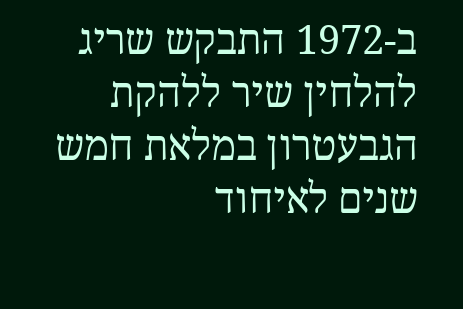ב-1972 התבקש שריג להלחין שיר ללהקת הגבעטרון במלאת חמש שנים לאיחוד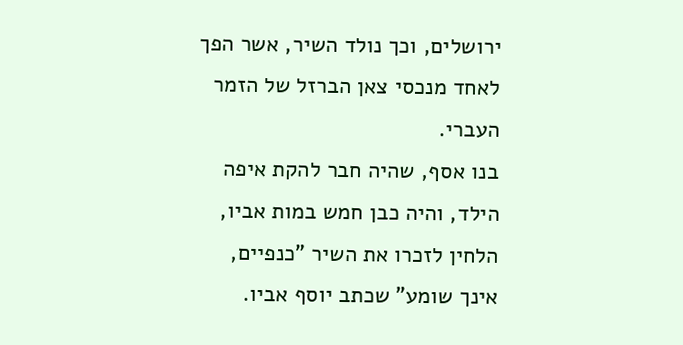ירושלים, וכך נולד השיר, אשר הפך לאחד מנכסי צאן הברזל של הזמר העברי.
בנו אסף, שהיה חבר להקת איפה הילד, והיה כבן חמש במות אביו, הלחין לזכרו את השיר "כנפיים, אינך שומע" שכתב יוסף אביו.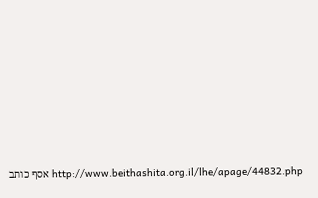http://www.beithashita.org.il/lhe/apage/44832.php אסף כותב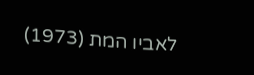לאביו המת (1973)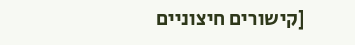[קישורים חיצוניים